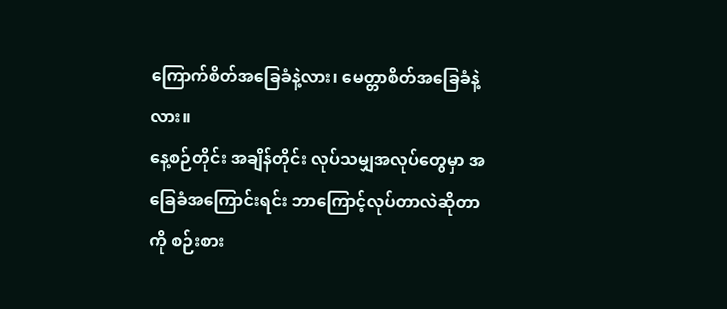ကြောက်စိတ်အခြေခံနဲ့လား၊ မေတ္တာစိတ်အခြေခံနဲ့လား။
နေ့စဉ်တိုင်း အချိန်တိုင်း လုပ်သမျှအလုပ်တွေမှာ အခြေခံအကြောင်းရင်း ဘာကြောင့်လုပ်တာလဲဆိုတာကို စဉ်းစား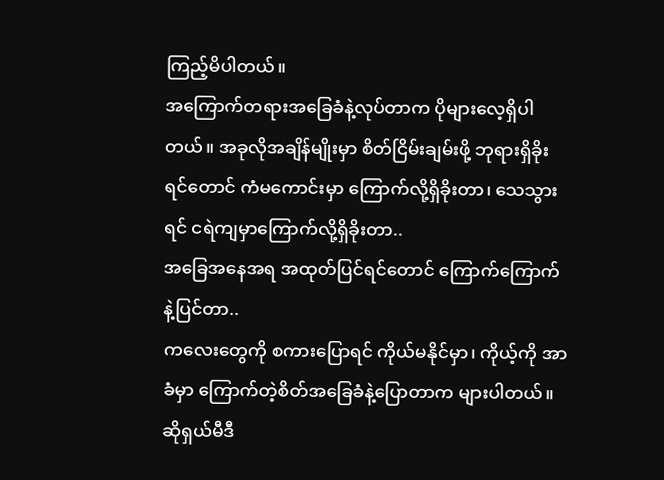ကြည့်မိပါတယ်။
အကြောက်တရားအခြေခံနဲ့လုပ်တာက ပိုများလေ့ရှိပါတယ်။ အခုလိုအချိန်မျိုးမှာ စိတ်ငြိမ်းချမ်းဖို့ ဘုရားရှိခိုးရင်တောင် ကံမကောင်းမှာ ကြောက်လို့ရှိခိုးတာ၊ သေသွားရင် ငရဲကျမှာကြောက်လို့ရှိခိုးတာ..
အခြေအနေအရ အထုတ်ပြင်ရင်တောင် ကြောက်ကြောက်နဲ့ပြင်တာ..
ကလေးတွေကို စကားပြောရင် ကိုယ်မနိုင်မှာ၊ ကိုယ့်ကို အာခံမှာ ကြောက်တဲ့စိတ်အခြေခံနဲ့ပြောတာက များပါတယ်။
ဆိုရှယ်မီဒီ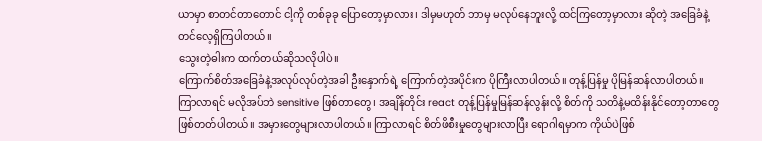ယာမှာ စာတင်တာတောင် ငါ့ကို တစ်ခုခု ပြောတော့မှာလား၊ ဒါမှမဟုတ် ဘာမှ မလုပ်နေဘူးလို့ ထင်ကြတော့မှာလား ဆိုတဲ့ အခြေခံနဲ့ တင်လေ့ရှိကြပါတယ်။
သွေးတဲ့ဓါးက ထက်တယ်ဆိုသလိုပါပဲ။
ကြောက်စိတ်အခြေခံနဲ့အလုပ်လုပ်တဲ့အခါ ဦးနှောက်ရဲ့ ကြောက်တဲ့အပိုင်းက ပိုကြီးလာပါတယ်။ တုန့်ပြန်မှု ပိုမြန်ဆန်လာပါတယ်။ ကြာလာရင် မလိုအပ်ဘဲ sensitive ဖြစ်တာတွေ၊ အချိန်တိုင်း react တုန့်ပြန်မှုမြန်ဆန်လွန်းလို့ စိတ်ကို သတိနဲ့မထိန်းနိုင်တော့တာတွေ ဖြစ်တတ်ပါတယ်။ အမှားတွေများလာပါတယ်။ ကြာလာရင် စိတ်ဖိစီးမှုတွေများလာပြီး ရောဂါရမှာက ကိုယ်ပဲဖြစ်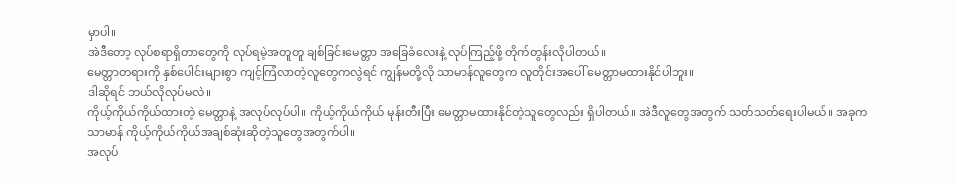မှာပါ။
အဲဒီတော့ လုပ်စရာရှိတာတွေကို လုပ်ရမဲ့အတူတူ ချစ်ခြင်းမေတ္တာ အခြေခံလေးနဲ့ လုပ်ကြည့်ဖို့ တိုက်တွန်းလိုပါတယ်။
မေတ္တာတရားကို နှစ်ပေါင်းများစွာ ကျင့်ကြံလာတဲ့လူတွေကလွဲရင် ကျွန်မတို့လို သာမာန်လူတွေက လူတိုင်းအပေါ် မေတ္တာမထားနိုင်ပါဘူး။
ဒါဆိုရင် ဘယ်လိုလုပ်မလဲ။
ကိုယ့်ကိုယ်ကိုယ်ထားတဲ့ မေတ္တာနဲ့ အလုပ်လုပ်ပါ။ ကိုယ့်ကိုယ်ကိုယ် မုန်းတီးပြီး မေတ္တာမထားနိုင်တဲ့သူတွေလည်း ရှိပါတယ်။ အဲဒီလူတွေအတွက် သတ်သတ်ရေးပါမယ်။ အခုက သာမာန် ကိုယ့်ကိုယ်ကိုယ်အချစ်ဆုံးဆိုတဲ့သူတွေအတွက်ပါ။
အလုပ်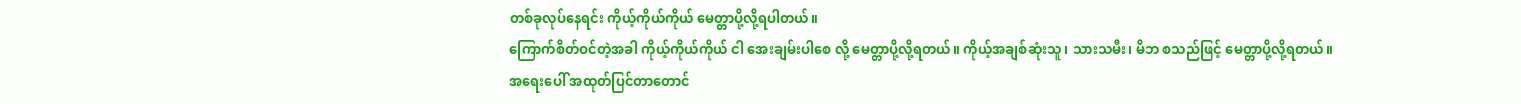တစ်ခုလုပ်နေရင်း ကိုယ့်ကိုယ်ကိုယ် မေတ္တာပို့လို့ရပါတယ်။
ကြောက်စိတ်ဝင်တဲ့အခါ ကိုယ့်ကိုယ်ကိုယ် ငါ အေးချမ်းပါစေ လို့ မေတ္တာပို့လို့ရတယ်။ ကိုယ့်အချစ်ဆုံးသူ၊ သားသမီး၊ မိဘ စသည်ဖြင့် မေတ္တာပို့လို့ရတယ်။
အရေးပေါ် အထုတ်ပြင်တာတောင်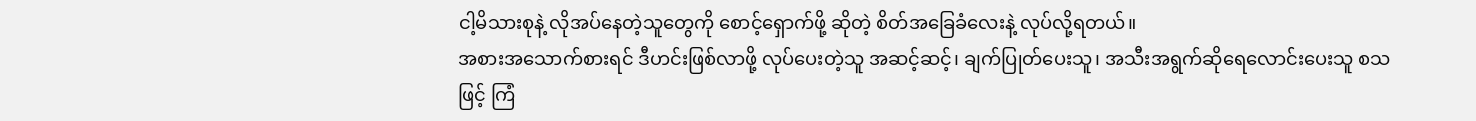ငါ့မိသားစုနဲ့ လိုအပ်နေတဲ့သူတွေကို စောင့်ရှောက်ဖို့ ဆိုတဲ့ စိတ်အခြေခံလေးနဲ့ လုပ်လို့ရတယ်။
အစားအသောက်စားရင် ဒီဟင်းဖြစ်လာဖို့ လုပ်ပေးတဲ့သူ အဆင့်ဆင့်၊ ချက်ပြုတ်ပေးသူ၊ အသီးအရွက်ဆိုရေလောင်းပေးသူ စသဖြင့် ကြံ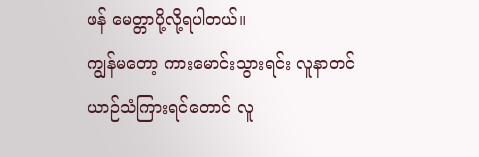ဖန် မေတ္တာပို့လို့ရပါတယ်။
ကျွန်မတော့ ကားမောင်းသွားရင်း လူနာတင်ယာဉ်သံကြားရင်တောင် လူ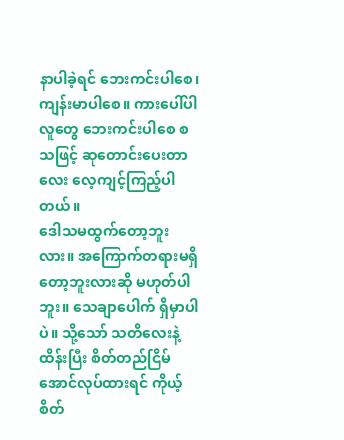နာပါခဲ့ရင် ဘေးကင်းပါစေ၊ ကျန်းမာပါစေ။ ကားပေါ်ပါလူတွေ ဘေးကင်းပါစေ စသဖြင့် ဆုတောင်းပေးတာလေး လေ့ကျင့်ကြည့်ပါတယ်။
ဒေါသမထွက်တော့ဘူးလား။ အကြောက်တရားမရှိတော့ဘူးလားဆို မဟုတ်ပါဘူး။ သေချာပေါက် ရှိမှာပါပဲ။ သို့သော် သတိလေးနဲ့ထိန်းပြီး စိတ်တည်ငြိမ်အောင်လုပ်ထားရင် ကိုယ့်စိတ်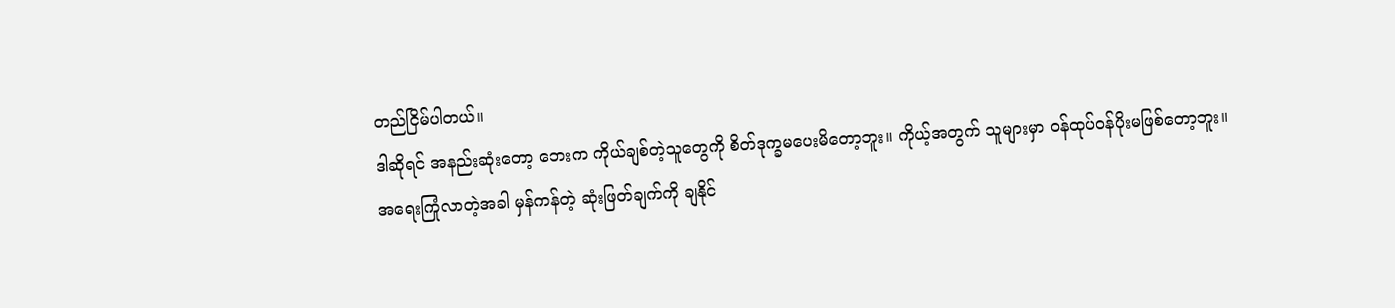တည်ငြိမ်ပါတယ်။
ဒါဆိုရင် အနည်းဆုံးတော့ ဘေးက ကိုယ်ချစ်တဲ့သူတွေကို စိတ်ဒုက္ခမပေးမိတော့ဘူး။ ကိုယ့်အတွက် သူများမှာ ဝန်ထုပ်ဝန်ပိုးမဖြစ်တော့ဘူး။
အရေးကြုံလာတဲ့အခါ မှန်ကန်တဲ့ ဆုံးဖြတ်ချက်ကို ချနိုင်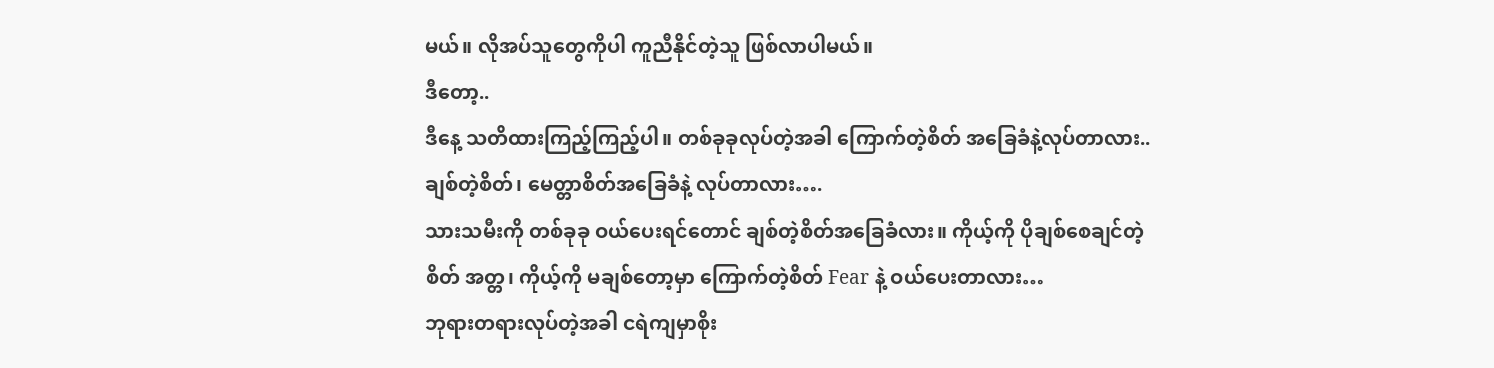မယ်။ လိုအပ်သူတွေကိုပါ ကူညီနိုင်တဲ့သူ ဖြစ်လာပါမယ်။
ဒီတော့..
ဒီနေ့ သတိထားကြည့်ကြည့်ပါ။ တစ်ခုခုလုပ်တဲ့အခါ ကြောက်တဲ့စိတ် အခြေခံနဲ့လုပ်တာလား.. ချစ်တဲ့စိတ်၊ မေတ္တာစိတ်အခြေခံနဲ့ လုပ်တာလား….
သားသမီးကို တစ်ခုခု ဝယ်ပေးရင်တောင် ချစ်တဲ့စိတ်အခြေခံလား။ ကိုယ့်ကို ပိုချစ်စေချင်တဲ့စိတ် အတ္တ၊ ကိုယ့်ကို မချစ်တော့မှာ ကြောက်တဲ့စိတ် Fear နဲ့ ဝယ်ပေးတာလား…
ဘုရားတရားလုပ်တဲ့အခါ ငရဲကျမှာစိုး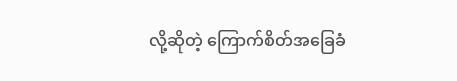လို့ဆိုတဲ့ ကြောက်စိတ်အခြေခံ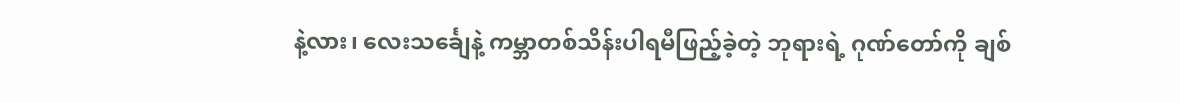နဲ့လား၊ လေးသင်္ချေနဲ့ ကမ္ဘာတစ်သိန်းပါရမီဖြည့်ခဲ့တဲ့ ဘုရားရဲ့ ဂုဏ်တော်ကို ချစ်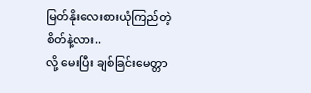မြတ်နိုးလေးစားယုံကြည်တဲ့ စိတ်နဲ့လား..
လို့ မေးပြီး ချစ်ခြင်းမေတ္တာ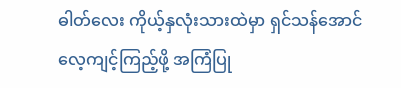ဓါတ်လေး ကိုယ့်နှလုံးသားထဲမှာ ရှင်သန်အောင် လေ့ကျင့်ကြည့်ဖို့ အကြံပြု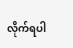လိုက်ရပါ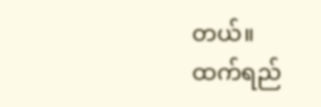တယ်။
ထက်ရည်